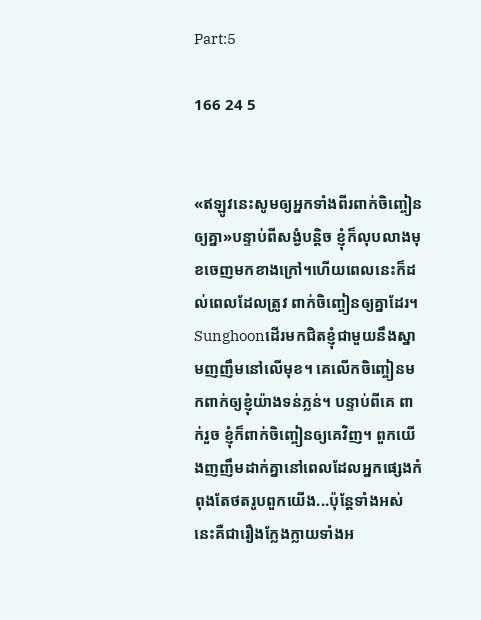Part:5

166 24 5


«ឥឡូវនេះសូមឲ្យអ្នកទាំងពីរពាក់ចិញ្ចៀនឲ្យគ្នា»បន្ទាប់ពីសង្ងំបន្តិច ខ្ញុំក៏លុបលាងមុខចេញមកខាងក្រៅ។ហើយពេលនេះក៏ដល់ពេលដែលត្រូវ ពាក់ចិញ្ចៀនឲ្យគ្នាដែរ។ Sunghoonដើរមកជិតខ្ញុំជាមួយនឹងស្នាមញញឹមនៅលើមុខ។ គេលើកចិញ្ចៀនមកពាក់ឲ្យខ្ញុំយ៉ាងទន់ភ្លន់។ បន្ទាប់ពីគេ ពាក់រួច ខ្ញុំក៏ពាក់ចិញ្ចៀនឲ្យគេវិញ។ ពួកយើងញញឹមដាក់គ្នានៅពេលដែលអ្នកផ្សេងកំពុងតែថតរូបពួកយើង...ប៉ុន្តែទាំងអស់នេះគឺជារឿងក្លែងក្លាយទាំងអ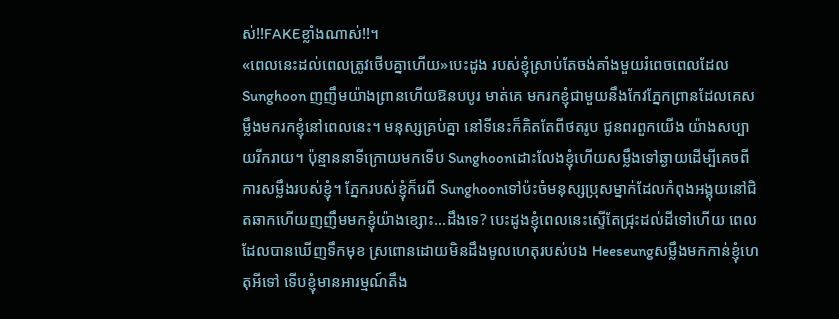ស់!!FAKEខ្លាំងណាស់!!។
«ពេលនេះដល់ពេលត្រូវថើបគ្នាហើយ»បេះដូង របស់ខ្ញុំស្រាប់តែចង់គាំងមួយរំពេចពេលដែល Sunghoon ញញឹមយ៉ាងព្រានហើយឱនបបូរ មាត់គេ មករកខ្ញុំជាមួយនឹងកែវភ្នែកព្រានដែលគេសម្លឹងមករកខ្ញុំនៅពេលនេះ។ មនុស្សគ្រប់គ្នា នៅទីនេះក៏គិតតែពីថតរូប ជូនពរពួកយើង យ៉ាងសប្បាយរីករាយ។ ប៉ុន្មាននាទីក្រោយមកទើប Sunghoonដោះលែងខ្ញុំហើយសម្លឹងទៅឆ្ងាយដើម្បីគេចពីការសម្លឹងរបស់ខ្ញុំ។ ភ្នែករបស់ខ្ញុំក៏រេពី Sunghoonទៅប៉ះចំមនុស្សប្រុសម្នាក់ដែលកំពុងអង្គុយនៅជិតឆាកហើយញញឹមមកខ្ញុំយ៉ាងខ្សោះ...ដឹងទេ? បេះដូងខ្ញុំពេលនេះស្ទើតែជ្រុះដល់ដីទៅហើយ ពេលដែលបានឃើញទឹកមុខ ស្រពោនដោយមិនដឹងមូលហេតុរបស់បង Heeseungសម្លឹងមកកាន់ខ្ញុំហេតុអីទៅ ទើបខ្ញុំមានអារម្មណ៍តឹង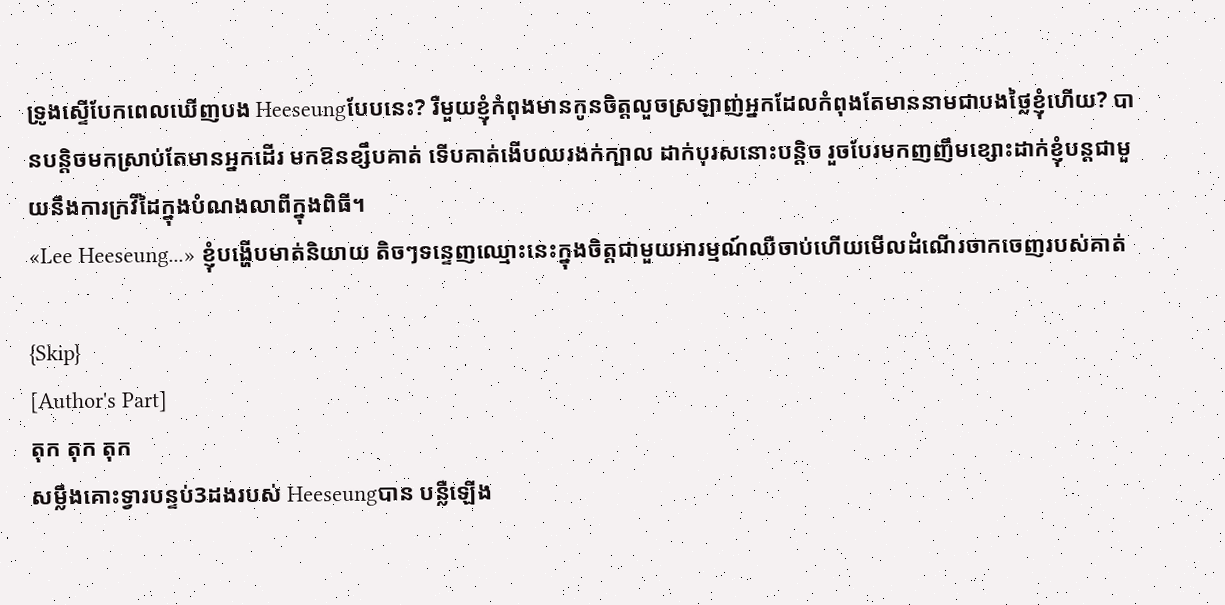ទ្រូងស្ទើបែកពេលឃើញបង Heeseungបែបនេះ? រឺមួយខ្ញុំកំពុងមានកូនចិត្តលួចស្រឡាញ់អ្នកដែលកំពុងតែមាននាមជាបងថ្លៃខ្ញុំហើយ? បានបន្តិចមកស្រាប់តែមានអ្នកដើរ មកឱនខ្សឹបគាត់ ទើបគាត់ងើបឈរងក់ក្បាល ដាក់បុរសនោះបន្តិច រួចបែរមកញញឹមខ្សោះដាក់ខ្ញុំបន្តជាមួយនឹងការក្រវីដៃក្នុងបំណងលាពីក្នុងពិធី។
«Lee Heeseung...» ខ្ញុំបង្ហើបមាត់និយាយ តិចៗទន្ទេញឈ្មោះនេះក្នុងចិត្តជាមួយអារម្មណ៍ឈឺចាប់ហើយមើលដំណើរចាកចេញរបស់គាត់

{Skip}
[Author's Part]
តុក តុក តុក
សម្លឹងគោះទ្វារបន្ទប់3ដងរបស់ Heeseungបាន បន្លឺឡើង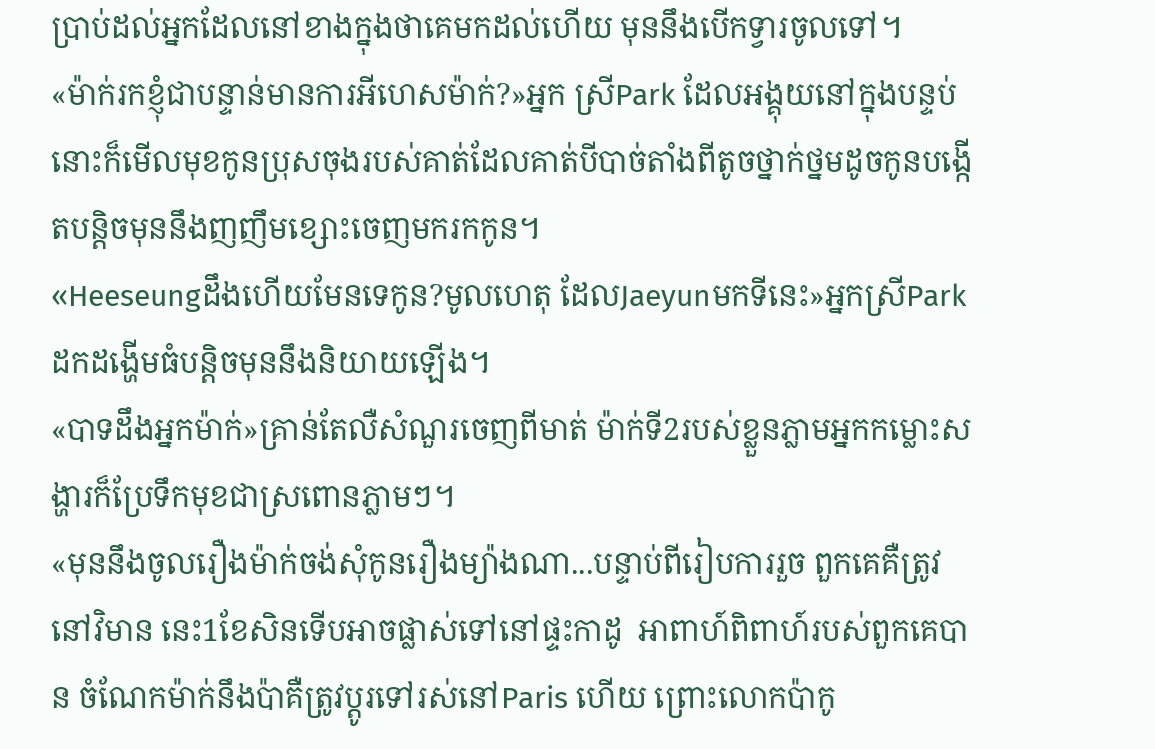ប្រាប់ដល់អ្នកដែលនៅខាងក្នុងថាគេមកដល់ហើយ មុននឹងបើកទ្វារចូលទៅ។
«ម៉ាក់រកខ្ញុំជាបន្ទាន់មានការអីហេសម៉ាក់?»អ្នក ស្រីPark ដែលអង្គុយនៅក្នុងបន្ទប់នោះក៏មើលមុខកូនប្រុសចុងរបស់គាត់ដែលគាត់បីបាច់តាំងពីតូចថ្នាក់ថ្នមដូចកូនបង្កើតបន្តិចមុននឹងញញឹមខ្សោះចេញមករកកូន។
«Heeseungដឹងហើយមែនទេកូន?មូលហេតុ ដែលJaeyunមកទីនេះ»អ្នកស្រីParkដកដង្ហើមធំបន្តិចមុននឹងនិយាយឡើង។
«បាទដឹងអ្នកម៉ាក់»គ្រាន់តែលឺសំណួរចេញពីមាត់ ម៉ាក់ទី2របស់ខ្លួនភ្លាមអ្នកកម្លោះសង្ហារក៏ប្រែទឹកមុខជាស្រពោនភ្លាមៗ។
«មុននឹងចូលរឿងម៉ាក់ចង់សុំកូនរឿងម្យ៉ាងណា...បន្ទាប់ពីរៀបការរួច ពួកគេគឺត្រូវនៅវិមាន នេះ1ខែសិនទើបអាចផ្លាស់ទៅនៅផ្ទះកាដូ  អាពាហ៍ពិពាហ៍របស់ពួកគេបាន ចំណែកម៉ាក់នឹងប៉ាគឺត្រូវប្ដូរទៅរស់នៅParis ហើយ ព្រោះលោកប៉ាកូ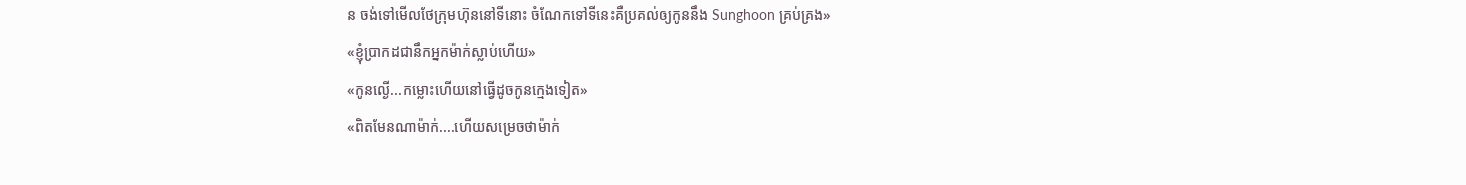ន ចង់ទៅមើលថែក្រុមហ៊ុននៅទីនោះ ចំណែកទៅទីនេះគឺប្រគល់ឲ្យកូននឹង Sunghoon គ្រប់គ្រង»
«ខ្ញុំប្រាកដជានឹកអ្នកម៉ាក់ស្លាប់ហើយ»
«កូនល្ងើ...កម្លោះហើយនៅធ្វើដូចកូនក្មេងទៀត»
«ពិតមែនណាម៉ាក់....ហើយសម្រេចថាម៉ាក់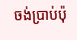ចង់ប្រាប់ប៉ុ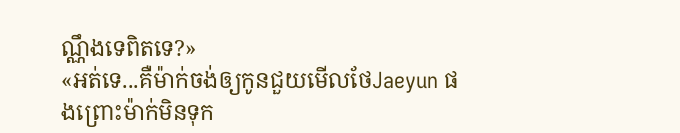ណ្ណឹងទេពិតទេ?»
«អត់ទេ...គឺម៉ាក់ចង់ឲ្យកូនជួយមើលថែJaeyun ផងព្រោះម៉ាក់មិនទុក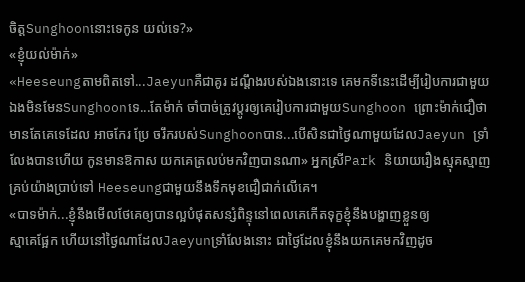ចិត្តSunghoonនោះទេកូន យល់ទេ?»
«ខ្ញុំយល់ម៉ាក់»
«Heeseungតាមពិតទៅ...Jaeyunគឺជាគូរ ដណ្ដឹងរបស់ឯងនោះទេ គេមកទីនេះដើម្បីរៀបការជាមួយឯងមិនមែនSunghoonទេ...តែម៉ាក់ ចាំបាច់ត្រូវប្ដូរឲ្យគេរៀបការជាមួយSunghoon ព្រោះម៉ាក់ជឿថា មានតែគេទេដែល អាចកែរ ប្រែ ចរឹករបស់Sunghoonបាន...បើសិនជាថ្ងៃណាមួយដែលJaeyun ទ្រាំលែងបានហើយ កូនមានឱកាស យកគេត្រលប់មកវិញបានណា» អ្នកស្រីPark និយាយរឿងស្មុគស្មាញគ្រប់យ៉ាងប្រាប់ទៅ Heeseungជាមួយនឹងទឹកមុខជឿជាក់លើគេ។
«បាទម៉ាក់...ខ្ញុំនឹងមើលថែគេឲ្យបានល្អបំផុតសន្សំពិន្ទុនៅពេលគេកើតទុក្ខខ្ញុំនឹងបង្ហាញខ្លួនឲ្យ
ស្មាគេផ្អែក ហើយនៅថ្ងៃណាដែលJaeyunទ្រាំលែងនោះ ជាថ្ងៃដែលខ្ញុំនឹងយកគេមកវិញដូច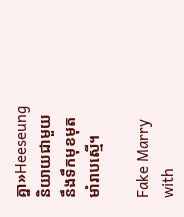គ្នា»Heeseungនិយាយជាមួយនឹងទឹកមុខមុតមាំរាបស្មើ។

Fake Marry with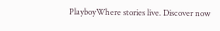PlayboyWhere stories live. Discover now